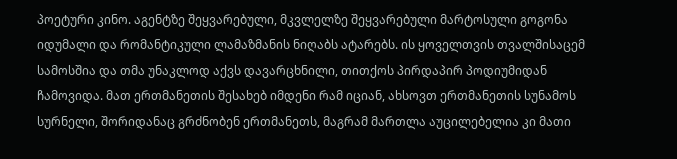პოეტური კინო. აგენტზე შეყვარებული, მკვლელზე შეყვარებული მარტოსული გოგონა იდუმალი და რომანტიკული ლამაზმანის ნიღაბს ატარებს. ის ყოველთვის თვალშისაცემ სამოსშია და თმა უნაკლოდ აქვს დავარცხნილი, თითქოს პირდაპირ პოდიუმიდან ჩამოვიდა. მათ ერთმანეთის შესახებ იმდენი რამ იციან, ახსოვთ ერთმანეთის სუნამოს სურნელი, შორიდანაც გრძნობენ ერთმანეთს, მაგრამ მართლა აუცილებელია კი მათი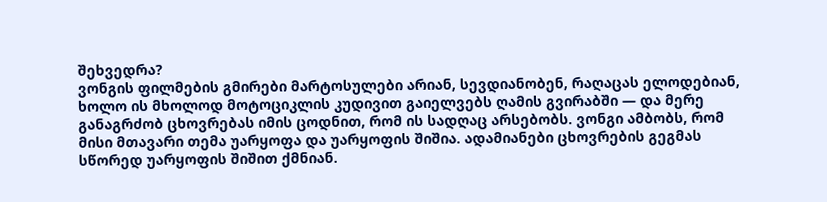შეხვედრა?
ვონგის ფილმების გმირები მარტოსულები არიან, სევდიანობენ, რაღაცას ელოდებიან, ხოლო ის მხოლოდ მოტოციკლის კუდივით გაიელვებს ღამის გვირაბში — და მერე განაგრძობ ცხოვრებას იმის ცოდნით, რომ ის სადღაც არსებობს. ვონგი ამბობს, რომ მისი მთავარი თემა უარყოფა და უარყოფის შიშია. ადამიანები ცხოვრების გეგმას სწორედ უარყოფის შიშით ქმნიან.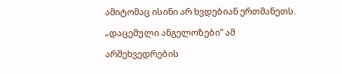ამიტომაც ისინი არ ხვდებიან ერთმანეთს. „დაცემული ანგელოზები“ ამ არშეხვედრების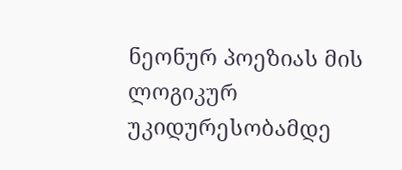ნეონურ პოეზიას მის ლოგიკურ უკიდურესობამდე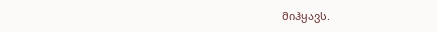მიჰყავს.